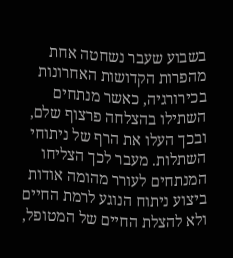בשבוע שעבר נשחטה אחת מהפרות הקדושות האחרונות בכירורגיה, כאשר מנתחים השתילו בהצלחה פרצוף שלם, ובכך העלו את הרף של ניתוחי השתלות. מעבר לכך הצליחו המנתחים לעורר מהומה אודות ביצוע ניתוח הנוגע לרמת החיים ולא להצלת החיים של המטופל,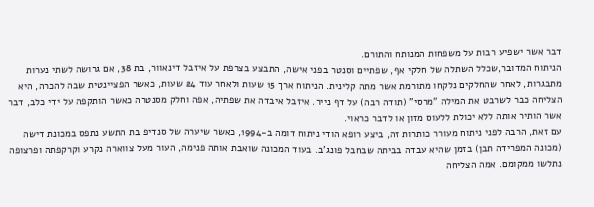דבר אשר ישפיע רבות על משפחות המנותח והתורם.
הניתוח המדובר,שכלל השתלה של חלקי אף, שפתיים וסנטר בפני אישה, התבצע בצרפת על איזבל דינאוור, בת 38, אם גרושה לשתי נערות מתבגרות, לאחר שהחלקים נלקחו מתורמת אשר מתה קלינית. הניתוח ארך 15 שעות ולאחר עוד 24 שעות, כאשר הפציינטית שבה להכרה, היא הצליחה כבר לשרבט את המילה "מרסי" (תודה רבה) על דף נייר. איזבל איבדה את שפתיה, אפה וחלק מסנטרה כאשר הותקפה על ידי כלב, דבר אשר הותיר אותה ללא יכולת ללעוס מזון או לדבר כראוי.
עם זאת, הרבה לפני ניתוח מעורר כותרות זה, ביצע רופא הודי ניתוח דומה ב-1994, כאשר שיערה של סנדיפ בת התשע נתפס במכונת דישה (מכונה המפרידה תבן) בזמן שהיא עבדה בביתה שבחבל פונג'ב. בעוד המכונה שואבת אותה פנימה, העור מעל צווארה נקרע וקרקפתה ופרצופה נתלשו ממקומם. אמה הצליחה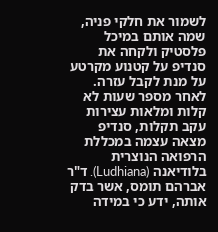לשמור את חלקי פניה, שמה אותם במיכל פלסטיק ולקחה את סנדיפ על קטנוע מקרטע על מנת לקבל עזרה.
לאחר מספר שעות לא קלות ומלאות עצירות עקב תקלות, סנדיפ מצאה עצמה במכללת הרפואה הנוצרית בלודיאנה (Ludhiana). ד"ר אברהם תומס, אשר בדק אותה, ידע כי במידה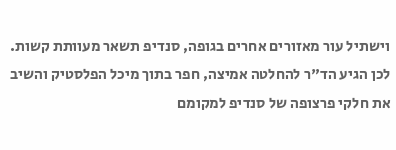וישתיל עור מאזורים אחרים בגופה, סנדיפ תשאר מעוותת קשות. לכן הגיע הד"ר להחלטה אמיצה, חפר בתוך מיכל הפלסטיק והשיב את חלקי פרצופה של סנדיפ למקומם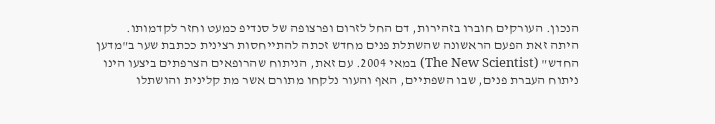הנכון. העורקים חוברו בזהירות, דם החל לזרום ופרצופה של סנדיפ כמעט וחזר לקדמותו.
היתה זאת הפעם הראשונה שהשתלת פנים מחדש זכתה להתייחסות רצינית ככתבת שער ב"מדען החדש" (The New Scientist) במאי 2004. עם זאת, הניתוח שהרופאים הצרפתים ביצעו הינו ניתוח העברת פנים, שבו השפתיים, האף והעור נלקחו מתורם אשר מת קלינית והושתלו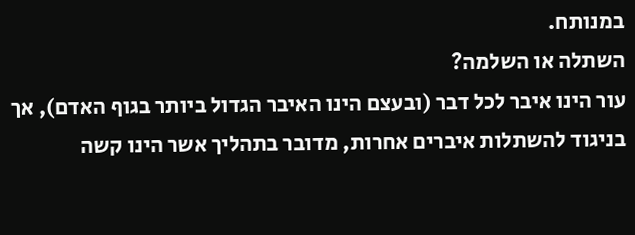במנותח.
השתלה או השלמה?
עור הינו איבר לכל דבר (ובעצם הינו האיבר הגדול ביותר בגוף האדם), אך בניגוד להשתלות איברים אחרות, מדובר בתהליך אשר הינו קשה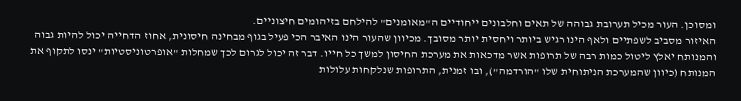ומסוכן. העור מכיל תערובת גבוהה של תאים וחלבונים ייחודיים ה"מאומנים" להילחם בזיהומים חיצוניים.
האיזור מסביב לשפתיים ולאף הינו רגיש ביותר ויחסית יותר מסובך. מכיוון שהעור הינו האיבר הכי פעיל בגוף מבחינה חיסונית, אחוז הדחייה יכול להיות גבוה והמנותח יאלץ ליטול כמות רבה של תרופות אשר מדכאות את מערכת החיסון למשך כל חייו. דבר זה יכול לגרום לכך שמחלות "אופרטוניסטיות" ינסו לתקוף את המנותח (כיוון שהמערכת הניתוחית שלו "הורדמה"), ובו זמנית, התרופות שנלקחות עלולות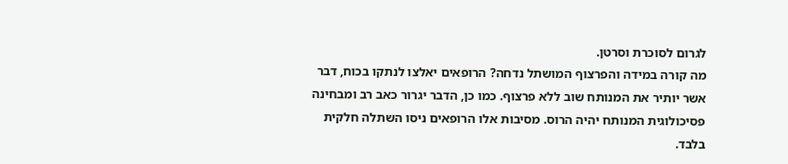לגרום לסוכרת וסרטן.
מה קורה במידה והפרצוף המושתל נדחה? הרופאים יאלצו לנתקו בכוח, דבר אשר יותיר את המנותח שוב ללא פרצוף. כמו כן, הדבר יגרור כאב רב ומבחינה פסיכולוגית המנותח יהיה הרוס. מסיבות אלו הרופאים ניסו השתלה חלקית בלבד.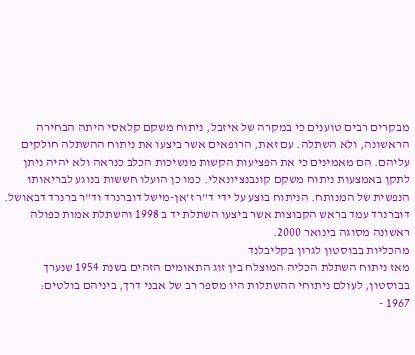מבקרים רבים טוענים כי במקרה של איזבל, ניתוח משקם קלאסי היתה הבחירה הראשונה, ולא השתלה. עם זאת, הרופאים אשר ביצעו את ניתוח ההשתלה חולקים עליהם. הם מאמינים כי את הפציעות הקשות מנשיכות הכלב כנראה ולא יהיה ניתן לתקן באמצעות ניתוח משקם קונבנציונאלי. כמו כן הועלו חששות בנוגע לבריאותו הנפשית של המנותח. הניתוח בוצע על ידי ד"ר ז'אן-מישל דוברנרד וד"ר ברנרד דבאושל. דוברנרד עמד בראש הקבוצות אשר ביצעו השתלת יד ב 1998 והשתלת אמות כפולה ראשונה מסוגה בינואר 2000.
מהכליות בבוסטון לגרון בקליבלנד
מאז ניתוח השתלת הכליה המוצלח בין זוג התאומים הזהים בשנת 1954 שנערך בבוסטון, לעולם ניתוחי ההשתלות היו מספר רב של אבני דרך, ביניהם בולטים:
1967 -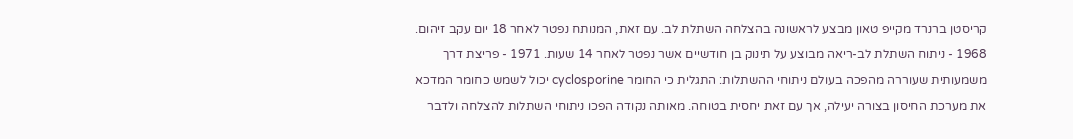קריסטן ברנרד מקייפ טאון מבצע לראשונה בהצלחה השתלת לב. עם זאת, המנותח נפטר לאחר 18 יום עקב זיהום. 1968 - ניתוח השתלת לב-ריאה מבוצע על תינוק בן חודשיים אשר נפטר לאחר 14 שעות. 1971 - פריצת דרך משמעותית שעוררה מהפכה בעולם ניתוחי ההשתלות: התגלית כי החומר cyclosporine יכול לשמש כחומר המדכא את מערכת החיסון בצורה יעילה, אך עם זאת יחסית בטוחה. מאותה נקודה הפכו ניתוחי השתלות להצלחה ולדבר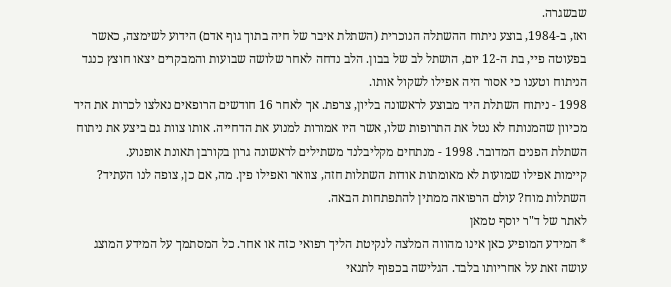שבשגרה.
ואז, ב-1984, בוצע ניתוח ההשתלה הנוכרית (השתלת איבר של חיה בתוך גוף אדם) הידוע לשימצה, כאשר בפעוטה פיי, בת ה-12 יום, הושתל לב של בבון. הלב נדחה לאחר שלושה שבועות והמבקרים יצאו חוצץ כנגד הניתוח וטענו כי אסור היה אפילו לשקול אותו.
1998 - ניתוח השתלת היד מבוצע לראשונה בליון, צרפת. אך לאחר 16 חודשים הרופאים נאלצו לכרות את היד מכיוון שהמנותח לא נטל את התרופות שלו, אשר היו אמורות למנוע את הדחייה. אותו צוות גם ביצע את ניתוח השתלת הפנים המדובר. 1998 - מנתחים מקליבלנד משתילים לראשונה גרון בקורבן תאונת אופנוע.
קיימות אפילו שמועות לא מאומתות אודות השתלות חזה, צוואר ואפילו פין. מה, אם כן, צופה לנו העתיד? השתלות מוח? עולם הרפואה ממתין להתפתחות הבאה.
לאתר של ד"ר יוסף טמאן
* המידע המופיע כאן אינו מהווה המלצה לנקיטת הליך רפואי כזה או אחר. כל המסתמך על המידע המוצג עושה זאת על אחריותו בלבד. הגלישה בכפוף לתנאי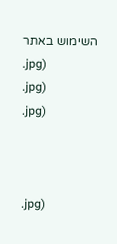השימוש באתר
.jpg)
.jpg)
.jpg)



.jpg)